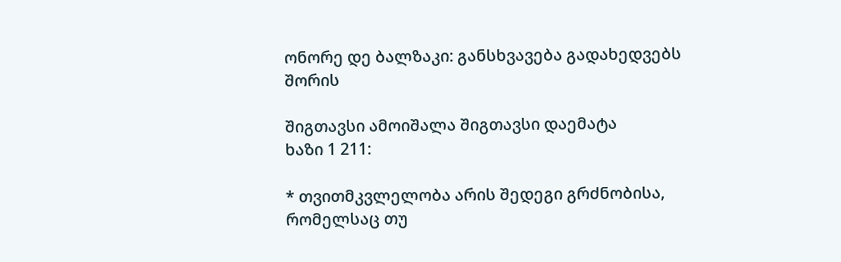ონორე დე ბალზაკი: განსხვავება გადახედვებს შორის

შიგთავსი ამოიშალა შიგთავსი დაემატა
ხაზი 1 211:

* თვითმკვლელობა არის შედეგი გრძნობისა, რომელსაც თუ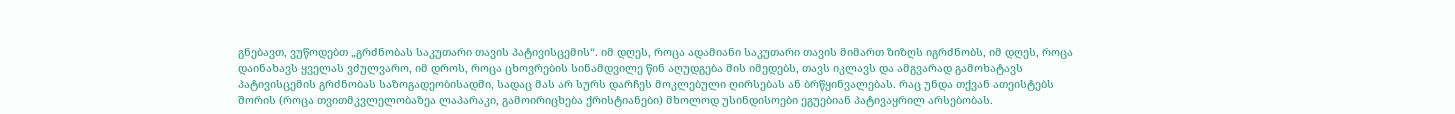გნებავთ, ვუწოდებთ „გრძნობას საკუთარი თავის პატივისცემის“. იმ დღეს, როცა ადამიანი საკუთარი თავის მიმართ ზიზღს იგრძნობს, იმ დღეს, როცა დაინახავს ყველას ვძულვარო, იმ დროს, როცა ცხოვრების სინამდვილე წინ აღუდგება მის იმედებს, თავს იკლავს და ამგვარად გამოხატავს პატივისცემის გრძნობას საზოგადეობისადმი, სადაც მას არ სურს დარჩეს მოკლებული ღირსებას ან ბრწყინვალებას. რაც უნდა თქვან ათეისტებს შორის (როცა თვითმკვლელობაზეა ლაპარაკი, გამოირიცხება ქრისტიანები) მხოლოდ უსინდისოები ეგუებიან პატივაყრილ არსებობას.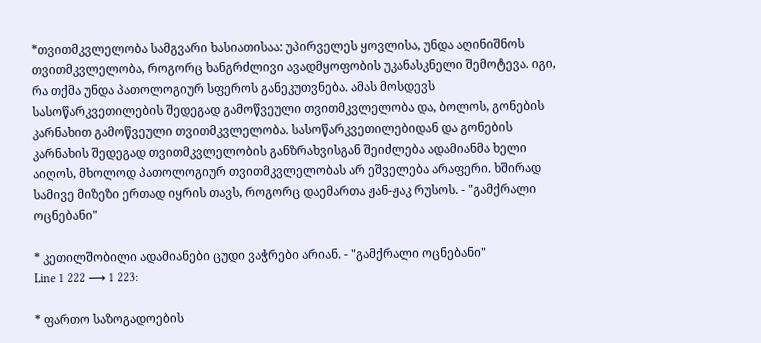*თვითმკვლელობა სამგვარი ხასიათისაა: უპირველეს ყოვლისა, უნდა აღინიშნოს თვითმკვლელობა, როგორც ხანგრძლივი ავადმყოფობის უკანასკნელი შემოტევა. იგი, რა თქმა უნდა პათოლოგიურ სფეროს განეკუთვნება. ამას მოსდევს სასოწარკვეთილების შედეგად გამოწვეული თვითმკვლელობა და, ბოლოს, გონების კარნახით გამოწვეული თვითმკვლელობა. სასოწარკვეთილებიდან და გონების კარნახის შედეგად თვითმკვლელობის განზრახვისგან შეიძლება ადამიანმა ხელი აიღოს, მხოლოდ პათოლოგიურ თვითმკვლელობას არ ეშველება არაფერი. ხშირად სამივე მიზეზი ერთად იყრის თავს, როგორც დაემართა ჟან-ჟაკ რუსოს. - "გამქრალი ოცნებანი"

* კეთილშობილი ადამიანები ცუდი ვაჭრები არიან. - "გამქრალი ოცნებანი"
Line 1 222 ⟶ 1 223:

* ფართო საზოგადოების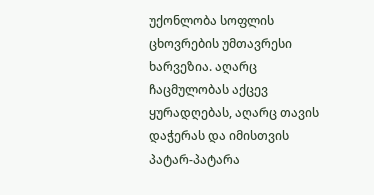უქონლობა სოფლის ცხოვრების უმთავრესი ხარვეზია. აღარც ჩაცმულობას აქცევ ყურადღებას, აღარც თავის დაჭერას და იმისთვის პატარ-პატარა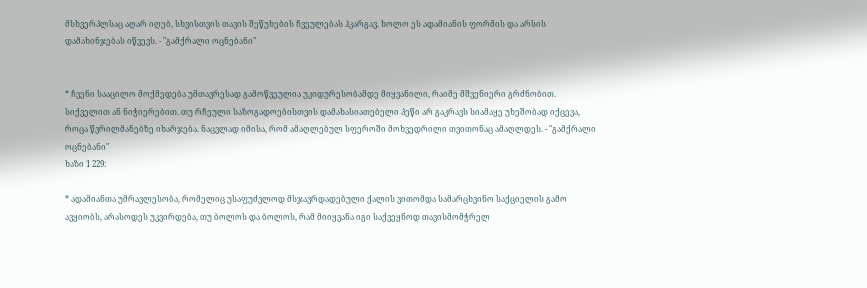მსხვერპლსაც აღარ იღებ, სხვისთვის თავის შეწუხების ჩვეულებას ჰკარგავ. ხოლო ეს ადამიანის ფორმის და არსის დამახინჯებას იწვევს. - "გამქრალი ოცნებანი"


* ჩვენი სააცილო მოქმედება უმთავრესად გამოწვეულია უკიდურესობამდე მიყვანილი, რაიმე მშვენიერი გრძნობით. სიქველით ან ნიჭიერებით. თუ რჩეული საზოგადოებისთვის დამახასიათებელი პეწი არ გაკრავს სიამაყე უხეშობად იქცევა, როცა წვრილმანებზე იხარჯება. ნაცვლად იმისა, რომ ამაღლებულ სფეროში მოხვედრილი თვითონაც ამაღლდეს. - "გამქრალი ოცნებანი"
ხაზი 1 229:

* ადამიანთა უმრავლესობა, რომელიც უსაფუძვლოდ მსჯავრდადებული ქალის ვითომდა სამარცხვინო საქციელის გამო ავყიობს, არასოდეს უკვირდება, თუ ბოლოს და ბოლოს, რამ მიიყვანა იგი საქვეყნოდ თავისმომჭრელ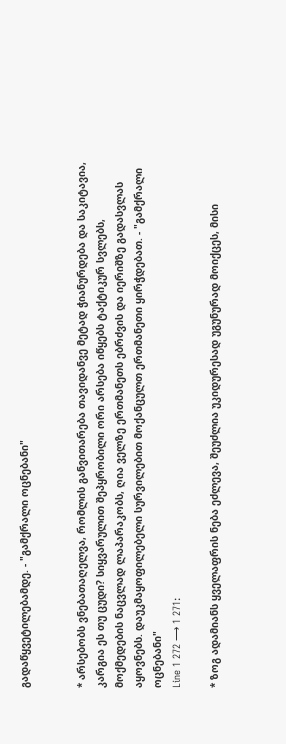გადაწყვეტილებამდე. - "გამქრალი ოცნებანი"


* არსებობს ვნებათაღელვა, რომლის განვითარება თავიდანვე მეტად ჭიანურდება და საკიტავია, კარგია ეს თუ ცუდი? სიყვარულით შეპყრობილი ორი არსება იწყებს ტაქტიკურ სვლებს, მოქმედების ნაცვლად ლაპარაკობს, ღია ველზე ერთმანეთს ებრძვის და იერიშზე გადასვლას აყოვნებს. დაუკმაყოფილებელი სურვილებით მოქანცულთ ერთმანეთი ყირჭდებათ. - "გამქრალი ოცნებანი"
Line 1 272 ⟶ 1 271:

* ზოგ ადამიანს ყველაფრის ნება ეძლევა, შეუძლია უკიდურესად უგუნურად მოიქცეს, მისი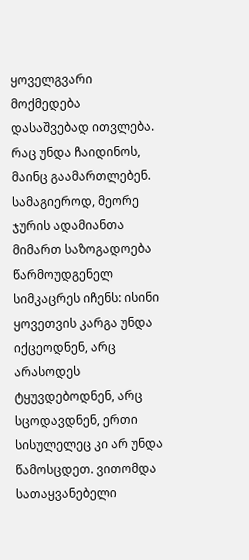ყოველგვარი მოქმედება დასაშვებად ითვლება. რაც უნდა ჩაიდინოს, მაინც გაამართლებენ. სამაგიეროდ, მეორე ჯურის ადამიანთა მიმართ საზოგადოება წარმოუდგენელ სიმკაცრეს იჩენს: ისინი ყოვეთვის კარგა უნდა იქცეოდნენ, არც არასოდეს ტყუვდებოდნენ, არც სცოდავდნენ, ერთი სისულელეც კი არ უნდა წამოსცდეთ. ვითომდა სათაყვანებელი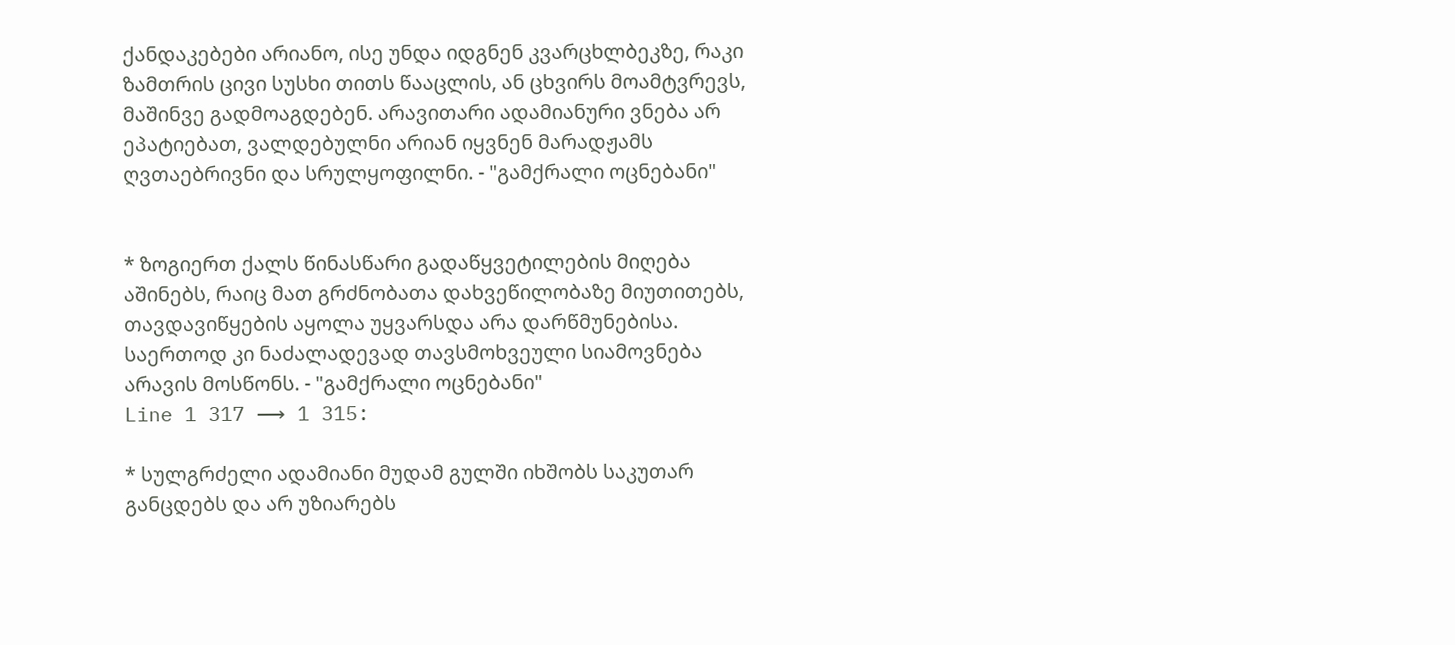ქანდაკებები არიანო, ისე უნდა იდგნენ კვარცხლბეკზე, რაკი ზამთრის ცივი სუსხი თითს წააცლის, ან ცხვირს მოამტვრევს, მაშინვე გადმოაგდებენ. არავითარი ადამიანური ვნება არ ეპატიებათ, ვალდებულნი არიან იყვნენ მარადჟამს ღვთაებრივნი და სრულყოფილნი. - "გამქრალი ოცნებანი"


* ზოგიერთ ქალს წინასწარი გადაწყვეტილების მიღება აშინებს, რაიც მათ გრძნობათა დახვეწილობაზე მიუთითებს, თავდავიწყების აყოლა უყვარსდა არა დარწმუნებისა. საერთოდ კი ნაძალადევად თავსმოხვეული სიამოვნება არავის მოსწონს. - "გამქრალი ოცნებანი"
Line 1 317 ⟶ 1 315:

* სულგრძელი ადამიანი მუდამ გულში იხშობს საკუთარ განცდებს და არ უზიარებს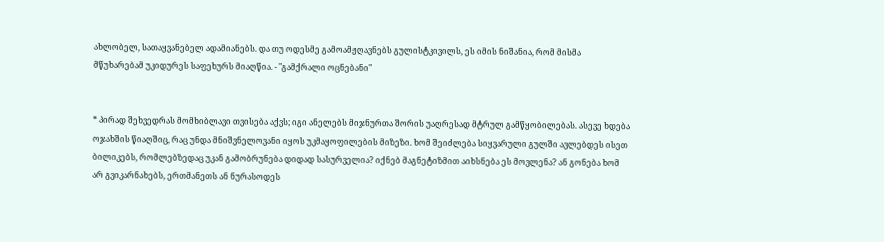ახლობელ, სათაყვანებელ ადამიანებს. და თუ ოდესმე გამოამჟღავნებს გულისტკივილს, ეს იმის ნიშანია, რომ მისმა მწუხარებამ უკიდურეს საფეხურს მიაღწია. - "გამქრალი ოცნებანი"


* პირად შეხვედრას მომხიბლავი თვისება აქვს; იგი ანელებს მიჯნურთა შორის უაღრესად მტრულ გამწყობილებას. ასევე ხდება ოჯახშის წიაღშიც, რაც უნდა მნიშვნელოვანი იყოს უკმაყოფილების მიზეზი. ხომ შეიძლება სიყვარული გულში ავლებდეს ისეთ ბილიკებს, რომლებზედაც უკან გამობრუნება დიდად სასურველია? იქნებ მაგნეტიზმით აიხსნება ეს მოვლენა? ან გონება ხომ არ გვიკარნახებს, ერთმანეთს ან ნურასოდეს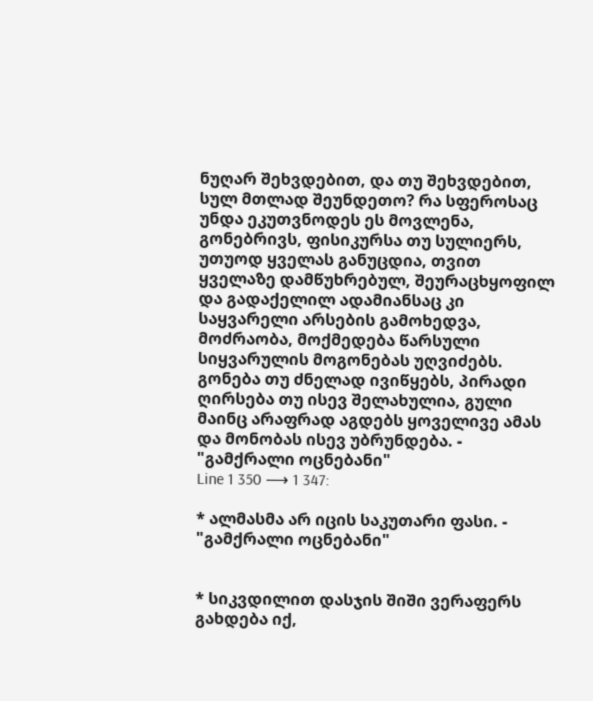ნუღარ შეხვდებით, და თუ შეხვდებით, სულ მთლად შეუნდეთო? რა სფეროსაც უნდა ეკუთვნოდეს ეს მოვლენა, გონებრივს, ფისიკურსა თუ სულიერს, უთუოდ ყველას განუცდია, თვით ყველაზე დამწუხრებულ, შეურაცხყოფილ და გადაქელილ ადამიანსაც კი საყვარელი არსების გამოხედვა, მოძრაობა, მოქმედება წარსული სიყვარულის მოგონებას უღვიძებს. გონება თუ ძნელად ივიწყებს, პირადი ღირსება თუ ისევ შელახულია, გული მაინც არაფრად აგდებს ყოველივე ამას და მონობას ისევ უბრუნდება. - "გამქრალი ოცნებანი"
Line 1 350 ⟶ 1 347:

* ალმასმა არ იცის საკუთარი ფასი. - "გამქრალი ოცნებანი"


* სიკვდილით დასჯის შიში ვერაფერს გახდება იქ,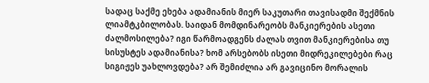სადაც საქმე ეხება ადამიანის მიერ საკუთარი თავისადმი შექმნის ლიამტკბილობას. საიდან მომდინარეობს მანკიერების ასეთი ძალმოსილება? იგი წარმოადგენს ძალას თვით მანკიერებისა თუ სისუსტეს ადამიანისა? ხომ არსებობს ისეთი მიდრეკილებები რაც სიგიჟეს უახლოვდება? არ შემიძლია არ გავიცინო მორალის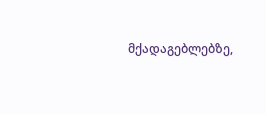მქადაგებლებზე,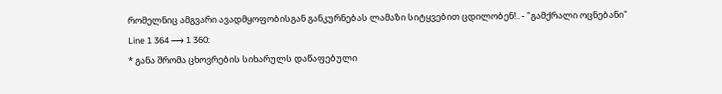რომელნიც ამგვარი ავადმყოფობისგან განკურნებას ლამაზი სიტყვებით ცდილობენ!.. - "გამქრალი ოცნებანი"
Line 1 364 ⟶ 1 360:
* განა შრომა ცხოვრების სიხარულს დაწაფებული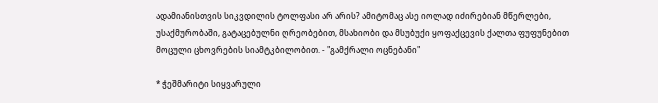ადამიანისთვის სიკვდილის ტოლფასი არ არის? ამიტომაც ასე იოლად იძირებიან მწერლები, უსაქმურობაში, გატაცებულნი ღრეობებით, მსახიობი და მსუბუქი ყოფაქცევის ქალთა ფუფუნებით მოცული ცხოვრების სიამტკბილობით. - "გამქრალი ოცნებანი"

* ჭეშმარიტი სიყვარული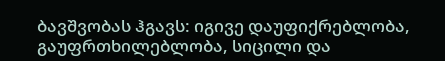ბავშვობას ჰგავს: იგივე დაუფიქრებლობა, გაუფრთხილებლობა, სიცილი და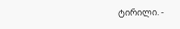ტირილი. -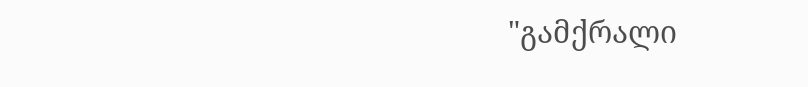"გამქრალი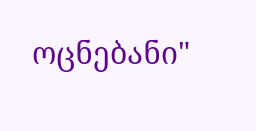ოცნებანი"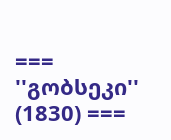=== ''გობსეკი'' (1830) ===